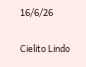16/6/26

Cielito Lindo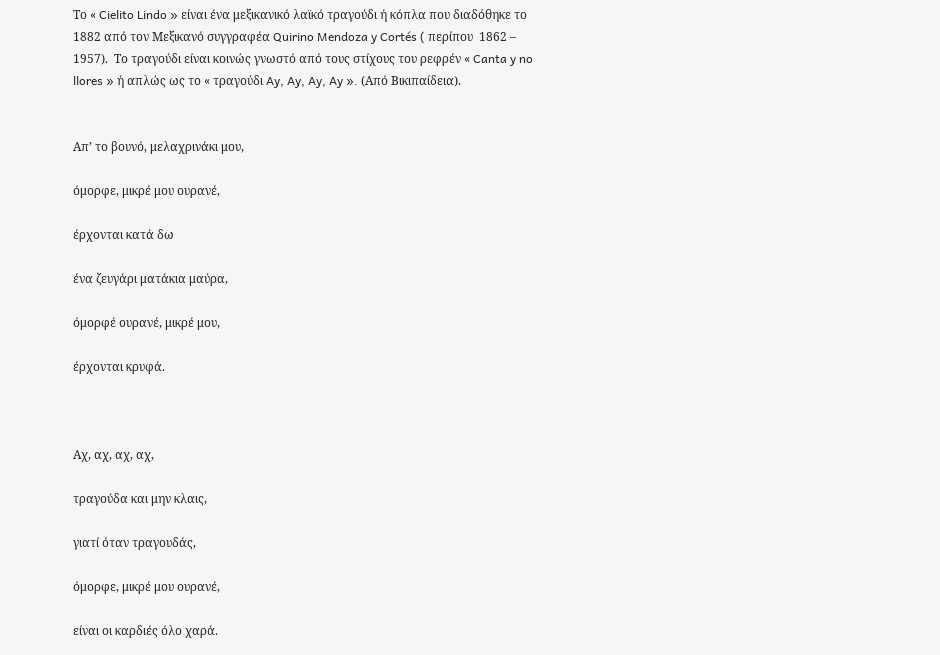Το « Cielito Lindo » είναι ένα μεξικανικό λαϊκό τραγούδι ή κόπλα που διαδόθηκε το 1882 από τον Μεξικανό συγγραφέα Quirino Mendoza y Cortés ( περίπου  1862 – 1957).  Το τραγούδι είναι κοινώς γνωστό από τους στίχους του ρεφρέν « Canta y no llores » ή απλώς ως το « τραγούδι Ay, Ay, Ay, Ay ». (Από Βικιπαίδεια).


Απ’ το βουνό, μελαχρινάκι μου,

όμορφε, μικρέ μου ουρανέ,

έρχονται κατά δω

ένα ζευγάρι ματάκια μαύρα,

όμορφέ ουρανέ, μικρέ μου,

έρχονται κρυφά.



Αχ, αχ, αχ, αχ,

τραγούδα και μην κλαις,

γιατί όταν τραγουδάς,

όμορφε, μικρέ μου ουρανέ,

είναι οι καρδιές όλο χαρά.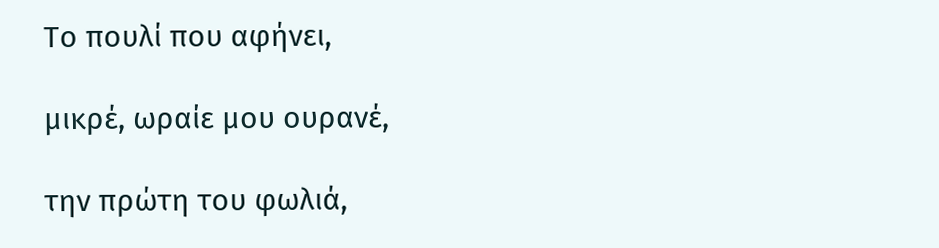Το πουλί που αφήνει,

μικρέ, ωραίε μου ουρανέ,

την πρώτη του φωλιά,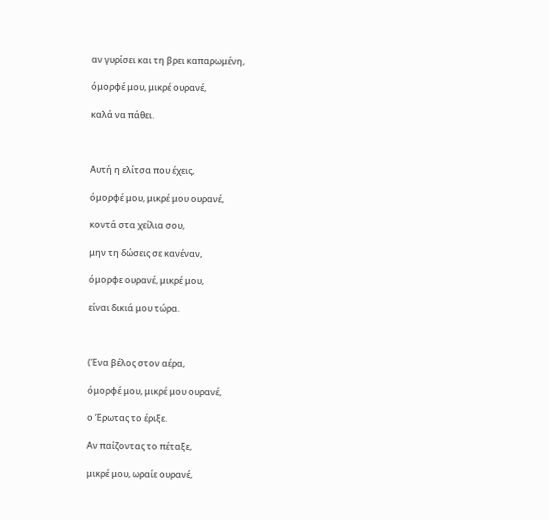αν γυρίσει και τη βρει καπαρωμένη,

όμορφέ μου, μικρέ ουρανέ,

καλά να πάθει.



Αυτή η ελίτσα που έχεις,

όμορφέ μου, μικρέ μου ουρανέ,

κοντά στα χείλια σου,

μην τη δώσεις σε κανέναν,

όμορφε ουρανέ, μικρέ μου,

είναι δικιά μου τώρα.



(Ένα βέλος στον αέρα,

όμορφέ μου, μικρέ μου ουρανέ,

ο Έρωτας το έριξε.

Αν παίζοντας το πέταξε,

μικρέ μου, ωραίε ουρανέ,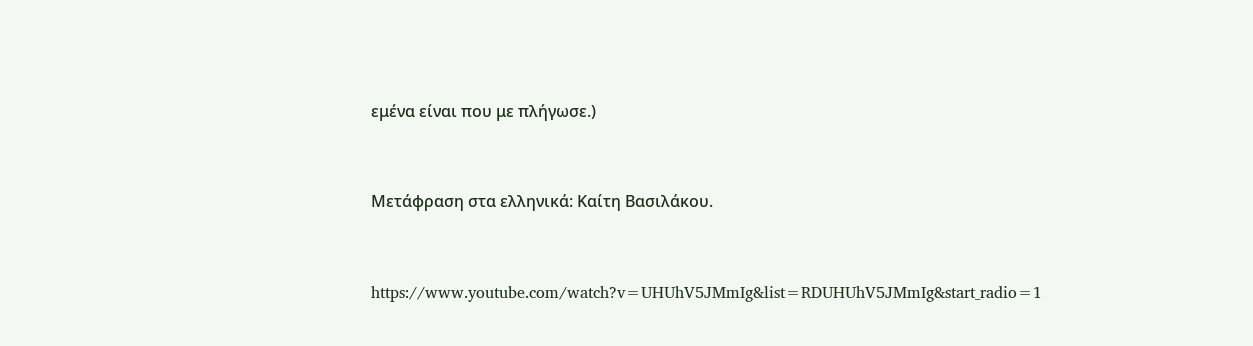εμένα είναι που με πλήγωσε.)


Μετάφραση στα ελληνικά: Καίτη Βασιλάκου.


https://www.youtube.com/watch?v=UHUhV5JMmIg&list=RDUHUhV5JMmIg&start_radio=1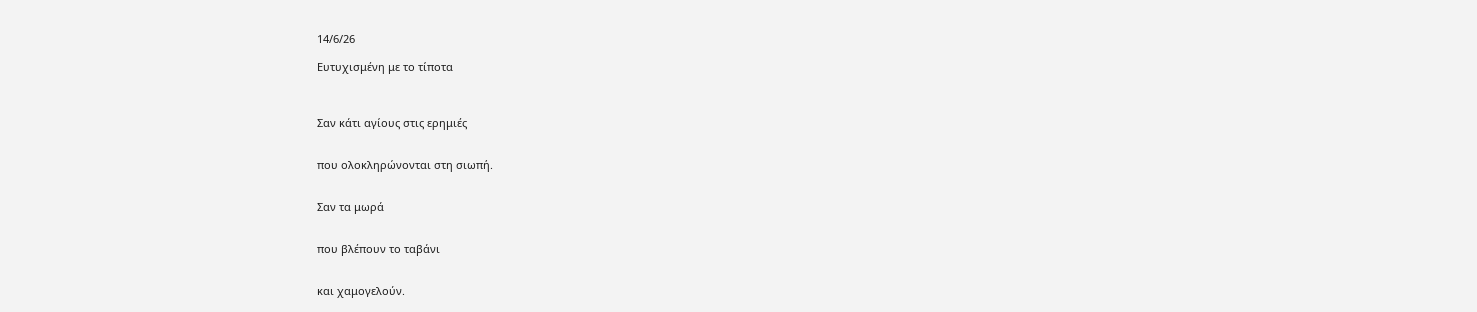14/6/26

Ευτυχισμένη με το τίποτα



Σαν κάτι αγίους στις ερημιές


που ολοκληρώνονται στη σιωπή.


Σαν τα μωρά


που βλέπουν το ταβάνι


και χαμογελούν.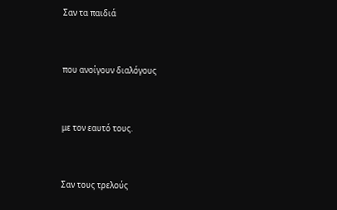Σαν τα παιδιά


που ανοίγουν διαλόγους


με τον εαυτό τους.


Σαν τους τρελούς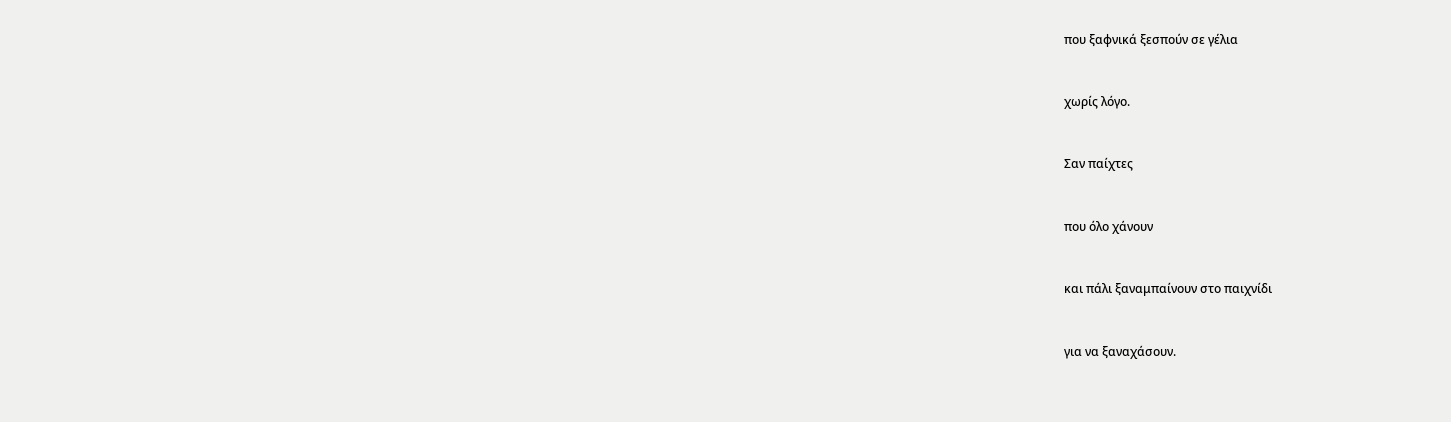που ξαφνικά ξεσπούν σε γέλια


χωρίς λόγο.


Σαν παίχτες


που όλο χάνουν


και πάλι ξαναμπαίνουν στο παιχνίδι


για να ξαναχάσουν.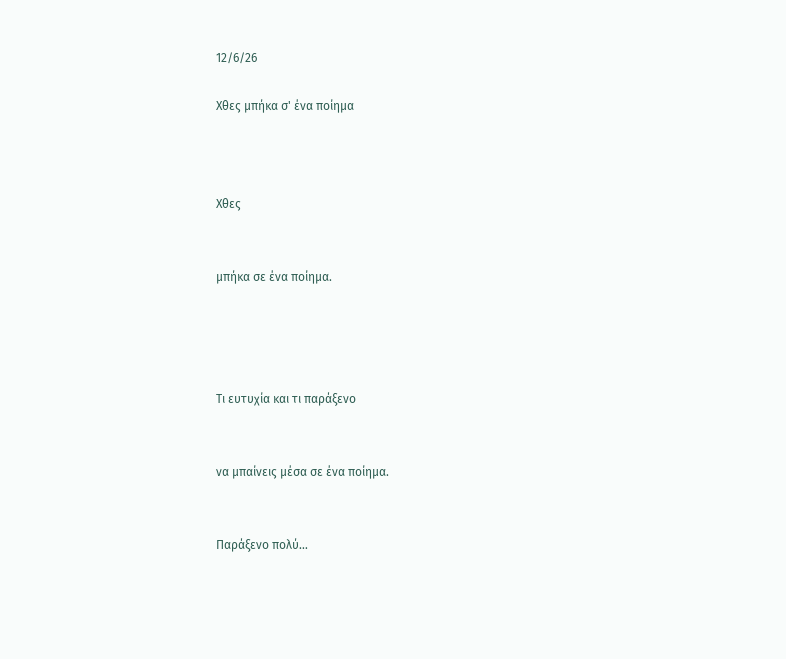12/6/26

Χθες μπήκα σ' ένα ποίημα



Χθες


μπήκα σε ένα ποίημα.




Τι ευτυχία και τι παράξενο


να μπαίνεις μέσα σε ένα ποίημα.


Παράξενο πολύ…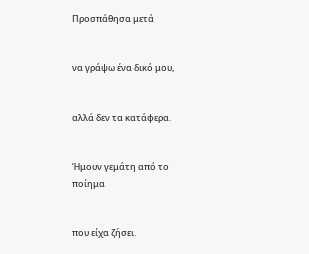Προσπάθησα μετά


να γράψω ένα δικό μου,


αλλά δεν τα κατάφερα.


Ήμουν γεμάτη από το ποίημα


που είχα ζήσει.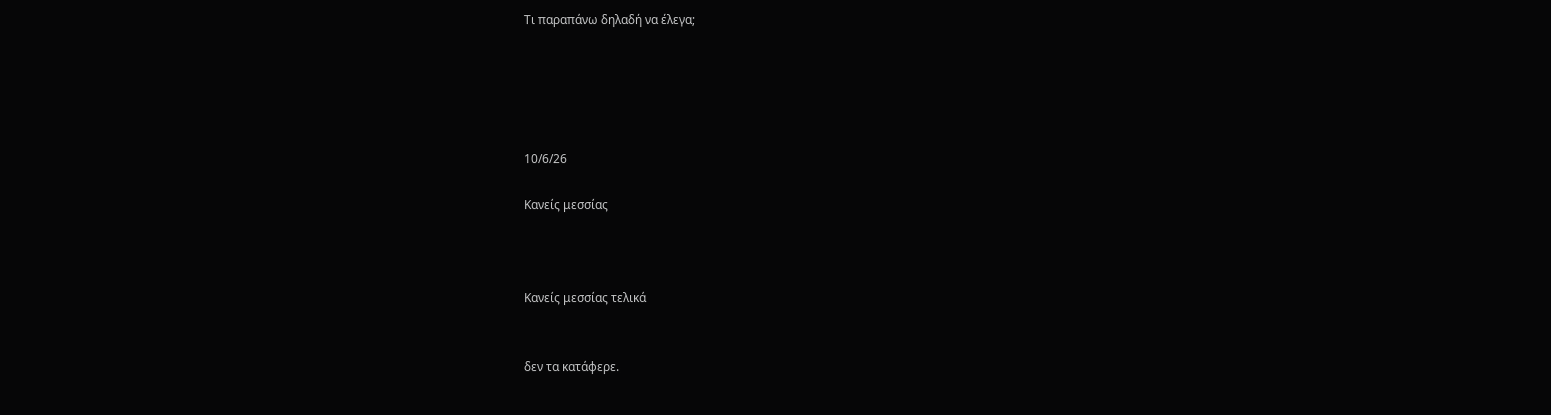Τι παραπάνω δηλαδή να έλεγα;





10/6/26

Κανείς μεσσίας



Κανείς μεσσίας τελικά


δεν τα κατάφερε.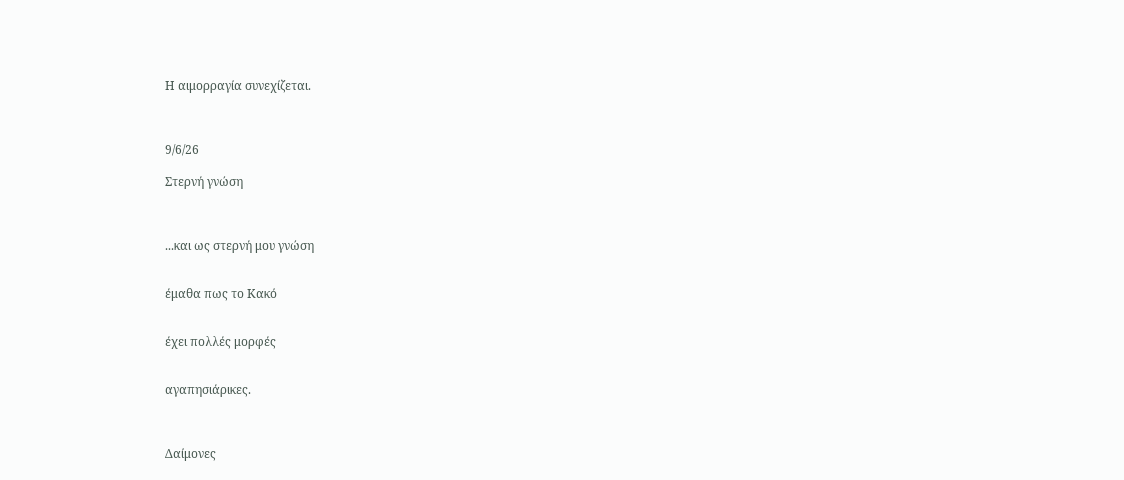Η αιμορραγία συνεχίζεται.



9/6/26

Στερνή γνώση



...και ως στερνή μου γνώση


έμαθα πως το Κακό


έχει πολλές μορφές


αγαπησιάρικες.



Δαίμονες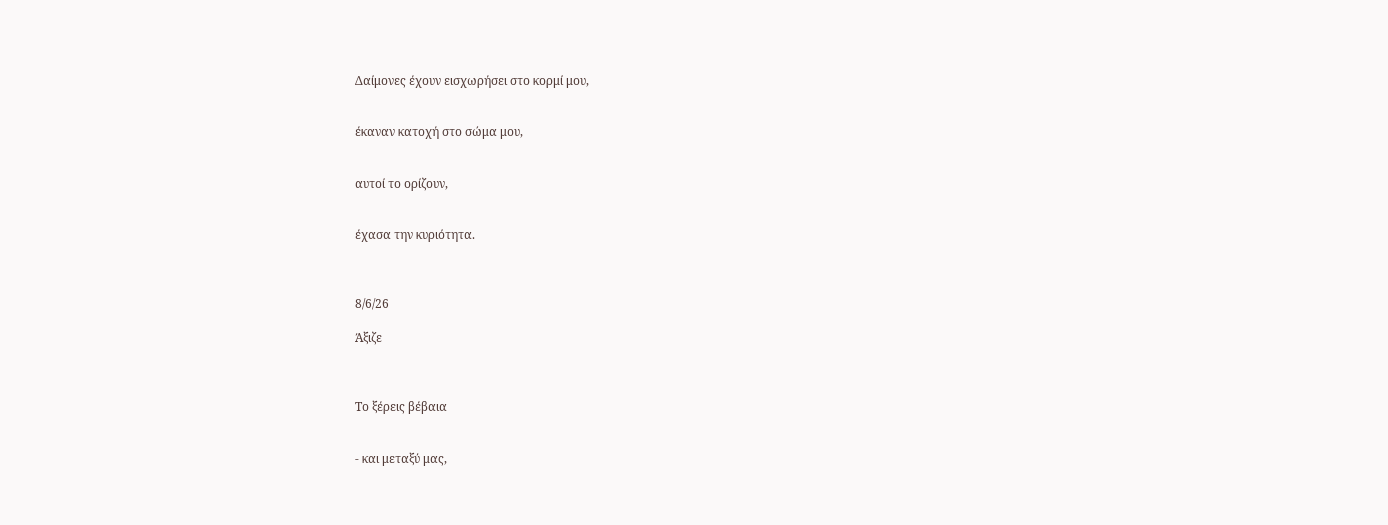Δαίμονες έχουν εισχωρήσει στο κορμί μου,


έκαναν κατοχή στο σώμα μου,


αυτοί το ορίζουν,


έχασα την κυριότητα.



8/6/26

Άξιζε



Το ξέρεις βέβαια


- και μεταξύ μας,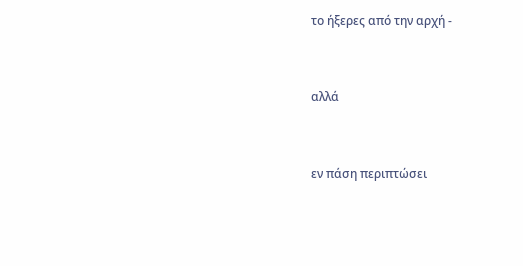το ήξερες από την αρχή -


αλλά


εν πάση περιπτώσει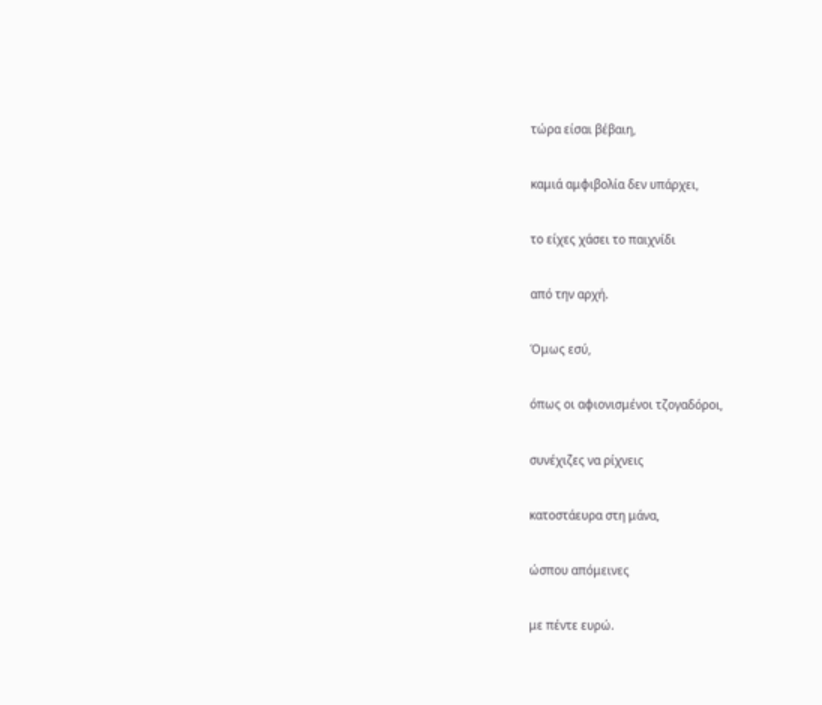τώρα είσαι βέβαιη,


καμιά αμφιβολία δεν υπάρχει,


το είχες χάσει το παιχνίδι


από την αρχή.


Όμως εσύ,


όπως οι αφιονισμένοι τζογαδόροι,


συνέχιζες να ρίχνεις


κατοστάευρα στη μάνα,


ώσπου απόμεινες


με πέντε ευρώ.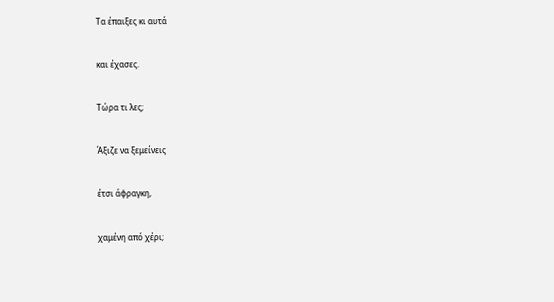Τα έπαιξες κι αυτά


και έχασες.


Τώρα τι λες;


Άξιζε να ξεμείνεις


έτσι άφραγκη,


χαμένη από χέρι;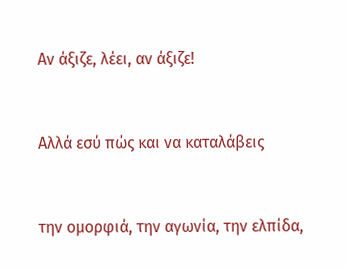Αν άξιζε, λέει, αν άξιζε!


Αλλά εσύ πώς και να καταλάβεις


την ομορφιά, την αγωνία, την ελπίδα,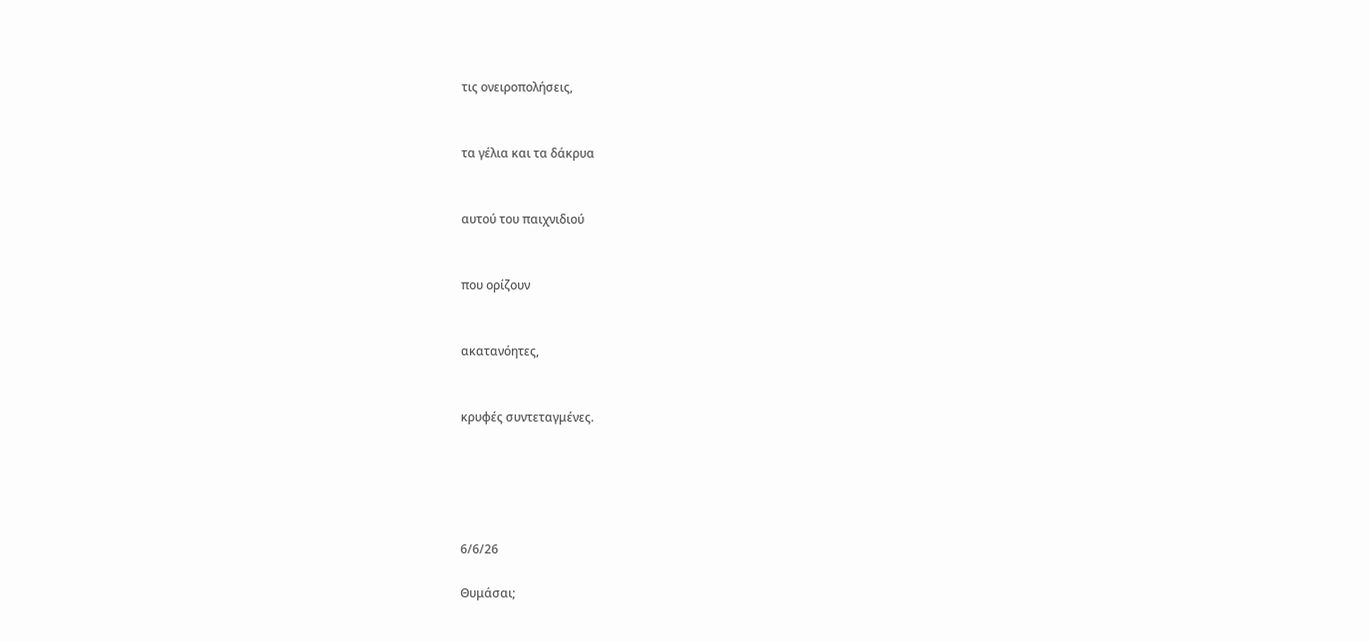τις ονειροπολήσεις,


τα γέλια και τα δάκρυα


αυτού του παιχνιδιού


που ορίζουν


ακατανόητες,


κρυφές συντεταγμένες.





6/6/26

Θυμάσαι;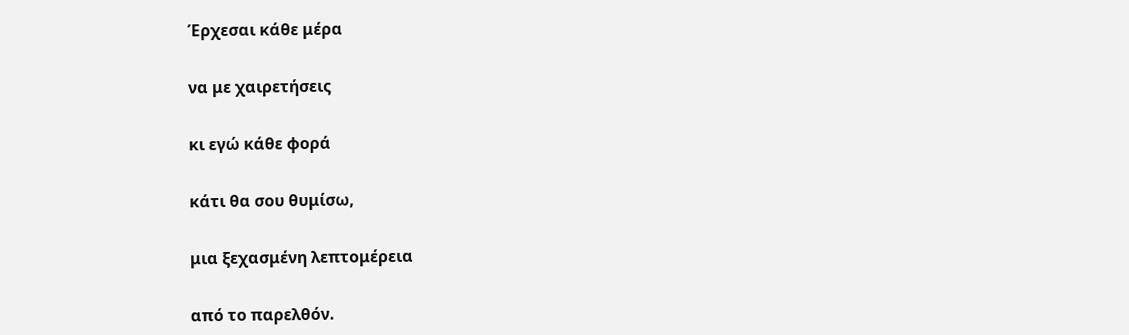Έρχεσαι κάθε μέρα


να με χαιρετήσεις


κι εγώ κάθε φορά


κάτι θα σου θυμίσω,


μια ξεχασμένη λεπτομέρεια


από το παρελθόν.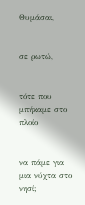Θυμάσαι,


σε ρωτώ,


τότε που μπήκαμε στο πλοίο


να πάμε για μια νύχτα στο  νησί;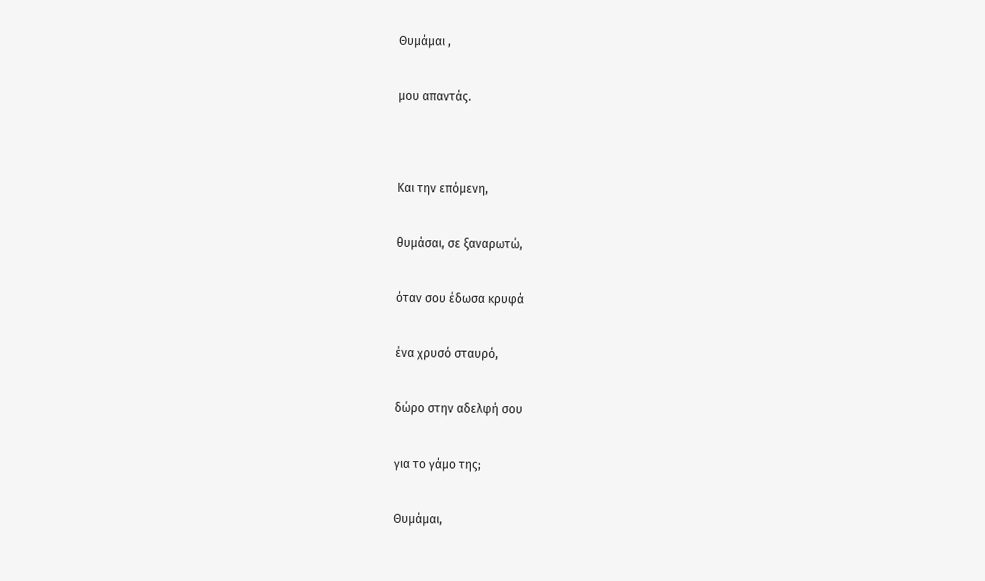Θυμάμαι ,


μου απαντάς.




Και την επόμενη,


θυμάσαι, σε ξαναρωτώ,


όταν σου έδωσα κρυφά


ένα χρυσό σταυρό,


δώρο στην αδελφή σου


για το γάμο της;


Θυμάμαι,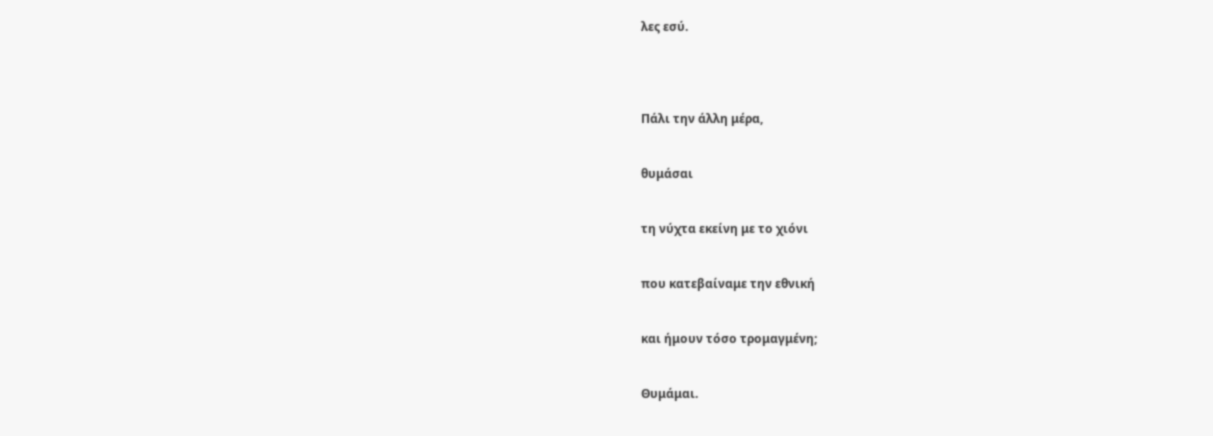λες εσύ.




Πάλι την άλλη μέρα,


θυμάσαι


τη νύχτα εκείνη με το χιόνι


που κατεβαίναμε την εθνική


και ήμουν τόσο τρομαγμένη;


Θυμάμαι.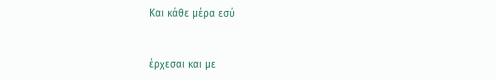Και κάθε μέρα εσύ


έρχεσαι και με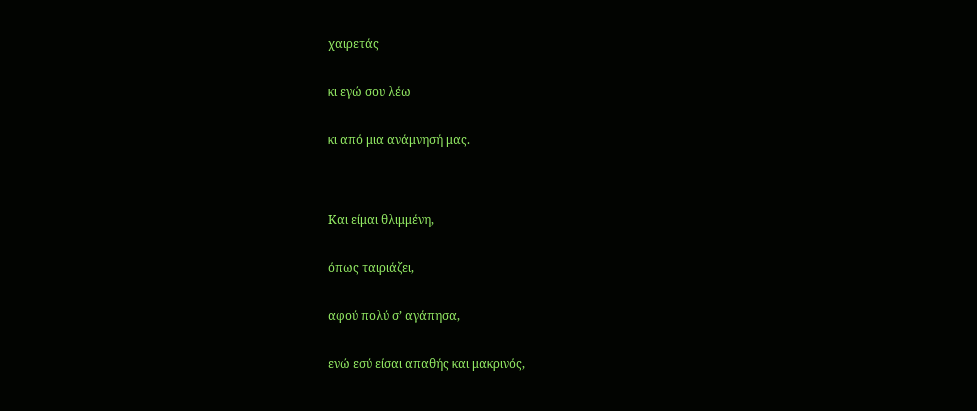χαιρετάς


κι εγώ σου λέω


κι από μια ανάμνησή μας.




Και είμαι θλιμμένη,


όπως ταιριάζει,


αφού πολύ σ’ αγάπησα,


ενώ εσύ είσαι απαθής και μακρινός,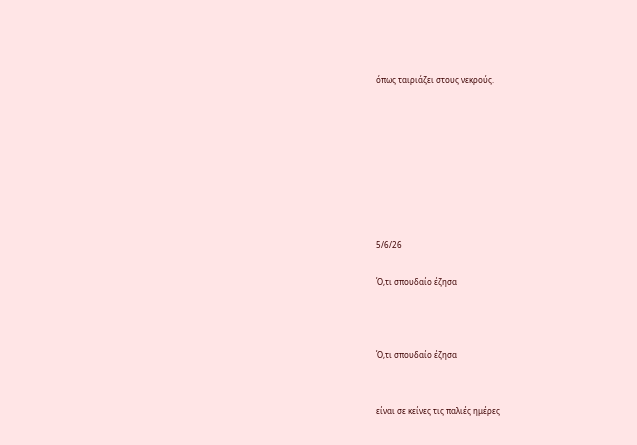όπως ταιριάζει στους νεκρούς.








5/6/26

Ό,τι σπουδαίο έζησα



Ό,τι σπουδαίο έζησα


είναι σε κείνες τις παλιές ημέρες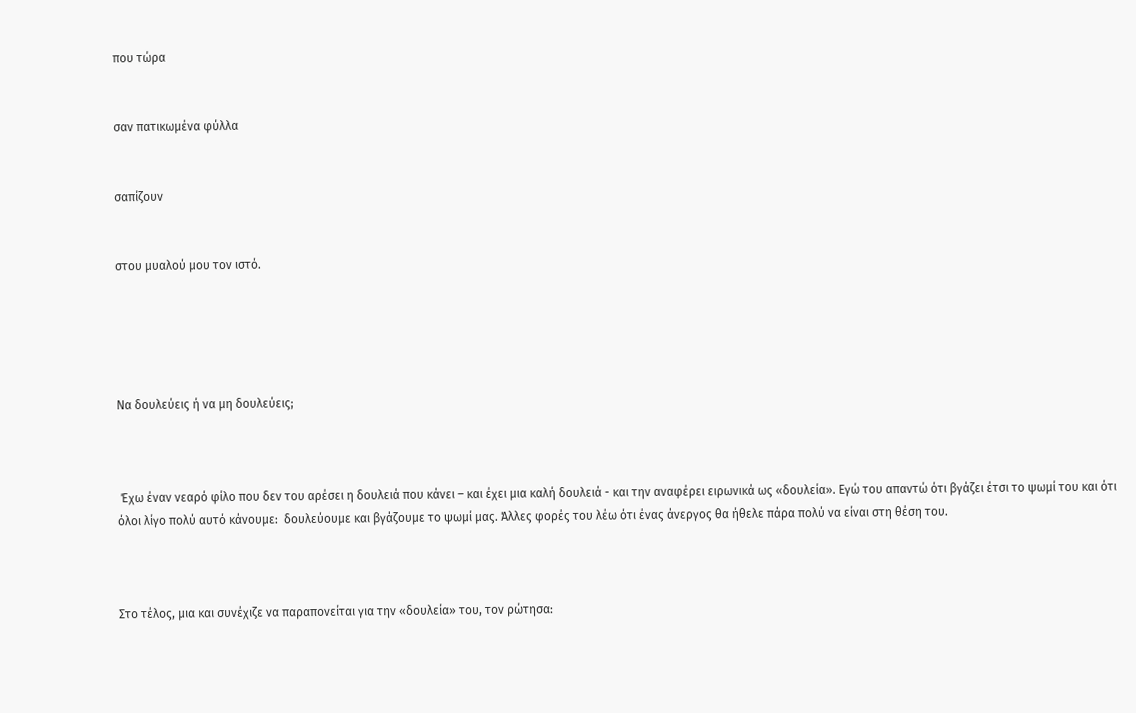που τώρα


σαν πατικωμένα φύλλα


σαπίζουν


στου μυαλού μου τον ιστό.





Να δουλεύεις ή να μη δουλεύεις;



 Έχω έναν νεαρό φίλο που δεν του αρέσει η δουλειά που κάνει – και έχει μια καλή δουλειά - και την αναφέρει ειρωνικά ως «δουλεία». Εγώ του απαντώ ότι βγάζει έτσι το ψωμί του και ότι όλοι λίγο πολύ αυτό κάνουμε:  δουλεύουμε και βγάζουμε το ψωμί μας. Άλλες φορές του λέω ότι ένας άνεργος θα ήθελε πάρα πολύ να είναι στη θέση του.



Στο τέλος, μια και συνέχιζε να παραπονείται για την «δουλεία» του, τον ρώτησα: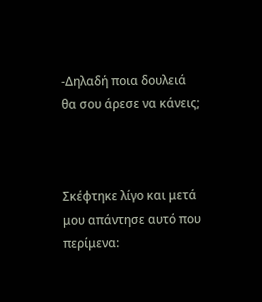-Δηλαδή ποια δουλειά θα σου άρεσε να κάνεις;



Σκέφτηκε λίγο και μετά μου απάντησε αυτό που περίμενα: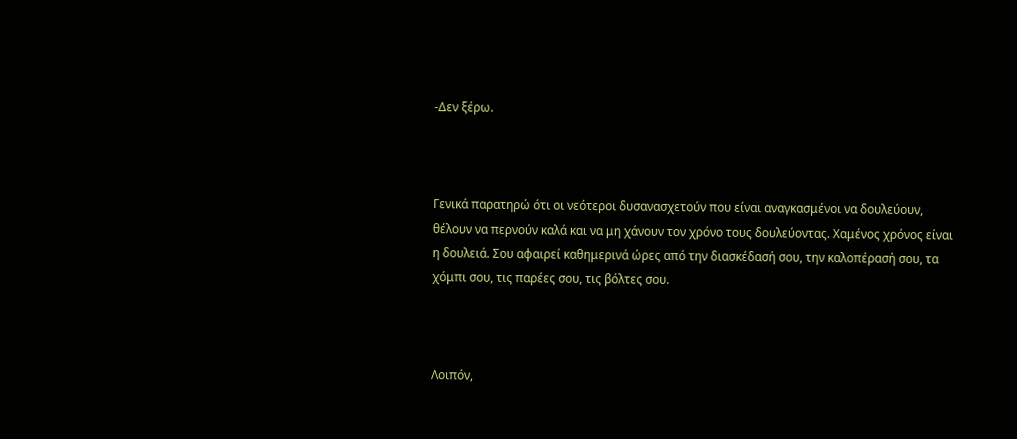-Δεν ξέρω.



Γενικά παρατηρώ ότι οι νεότεροι δυσανασχετούν που είναι αναγκασμένοι να δουλεύουν, θέλουν να περνούν καλά και να μη χάνουν τον χρόνο τους δουλεύοντας. Χαμένος χρόνος είναι η δουλειά. Σου αφαιρεί καθημερινά ώρες από την διασκέδασή σου, την καλοπέρασή σου, τα χόμπι σου, τις παρέες σου, τις βόλτες σου.



Λοιπόν,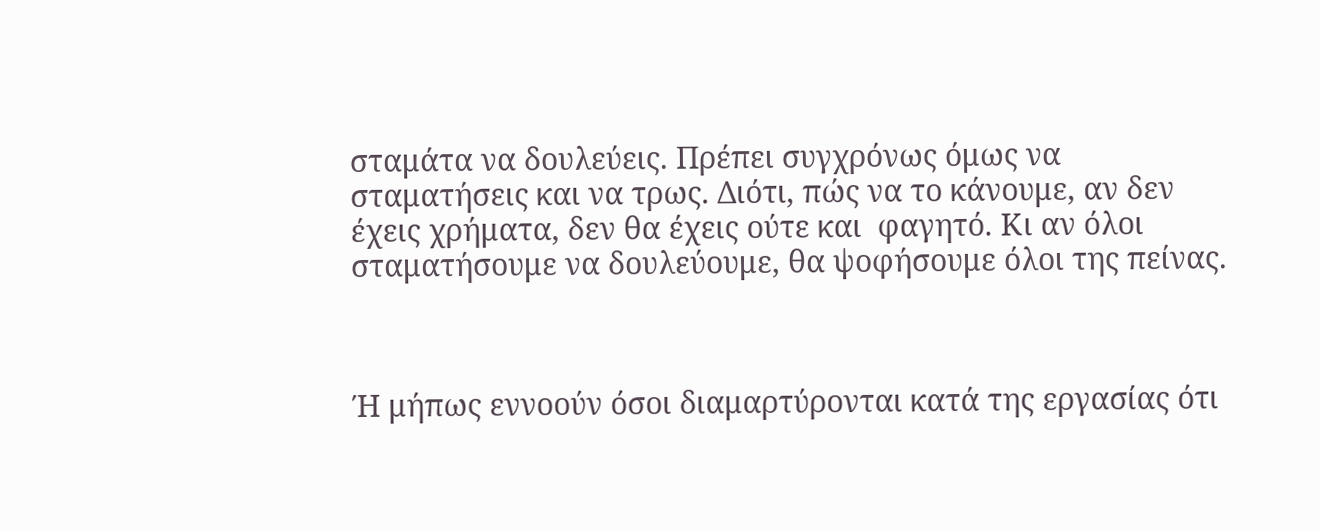σταμάτα να δουλεύεις. Πρέπει συγχρόνως όμως να σταματήσεις και να τρως. Διότι, πώς να το κάνουμε, αν δεν έχεις χρήματα, δεν θα έχεις ούτε και  φαγητό. Κι αν όλοι σταματήσουμε να δουλεύουμε, θα ψοφήσουμε όλοι της πείνας.



Ή μήπως εννοούν όσοι διαμαρτύρονται κατά της εργασίας ότι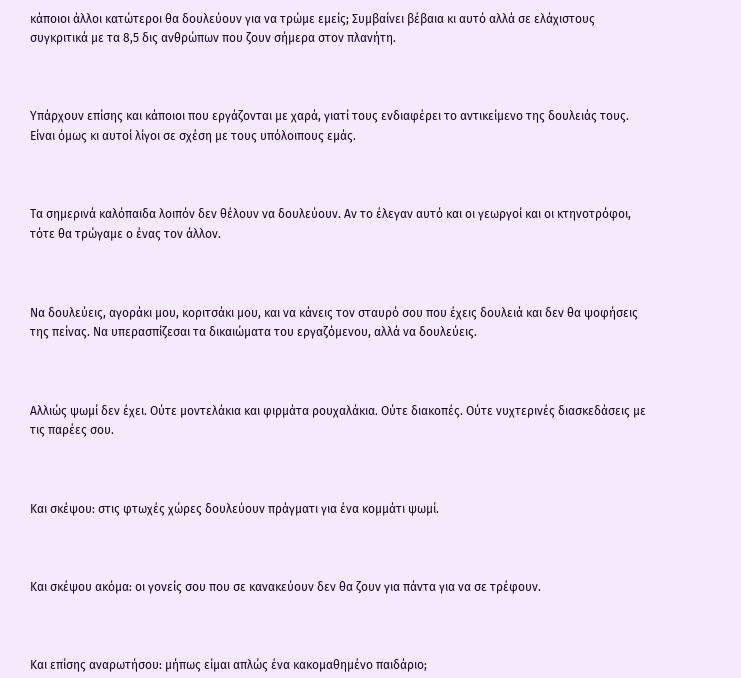κάποιοι άλλοι κατώτεροι θα δουλεύουν για να τρώμε εμείς; Συμβαίνει βέβαια κι αυτό αλλά σε ελάχιστους συγκριτικά με τα 8,5 δις ανθρώπων που ζουν σήμερα στον πλανήτη.



Υπάρχουν επίσης και κάποιοι που εργάζονται με χαρά, γιατί τους ενδιαφέρει το αντικείμενο της δουλειάς τους. Είναι όμως κι αυτοί λίγοι σε σχέση με τους υπόλοιπους εμάς.



Τα σημερινά καλόπαιδα λοιπόν δεν θέλουν να δουλεύουν. Αν το έλεγαν αυτό και οι γεωργοί και οι κτηνοτρόφοι, τότε θα τρώγαμε ο ένας τον άλλον.



Να δουλεύεις, αγοράκι μου, κοριτσάκι μου, και να κάνεις τον σταυρό σου που έχεις δουλειά και δεν θα ψοφήσεις της πείνας. Να υπερασπίζεσαι τα δικαιώματα του εργαζόμενου, αλλά να δουλεύεις.



Αλλιώς ψωμί δεν έχει. Ούτε μοντελάκια και φιρμάτα ρουχαλάκια. Ούτε διακοπές. Ούτε νυχτερινές διασκεδάσεις με τις παρέες σου.



Και σκέψου: στις φτωχές χώρες δουλεύουν πράγματι για ένα κομμάτι ψωμί.



Και σκέψου ακόμα: οι γονείς σου που σε κανακεύουν δεν θα ζουν για πάντα για να σε τρέφουν.



Και επίσης αναρωτήσου: μήπως είμαι απλώς ένα κακομαθημένο παιδάριο;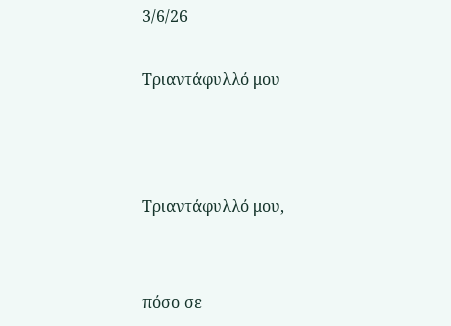3/6/26

Τριαντάφυλλό μου



Τριαντάφυλλό μου,


πόσο σε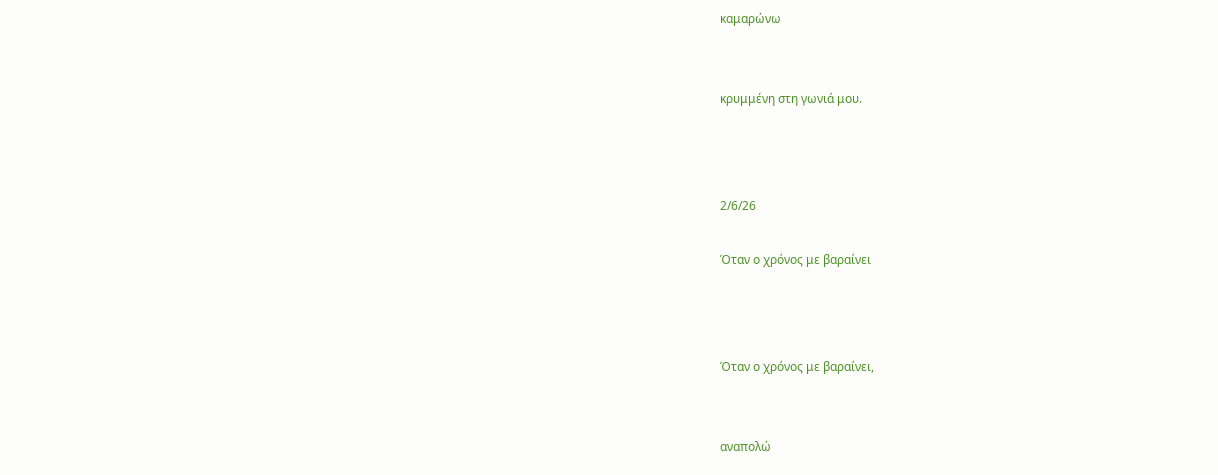καμαρώνω


κρυμμένη στη γωνιά μου.



2/6/26

Όταν ο χρόνος με βαραίνει



Όταν ο χρόνος με βαραίνει,


αναπολώ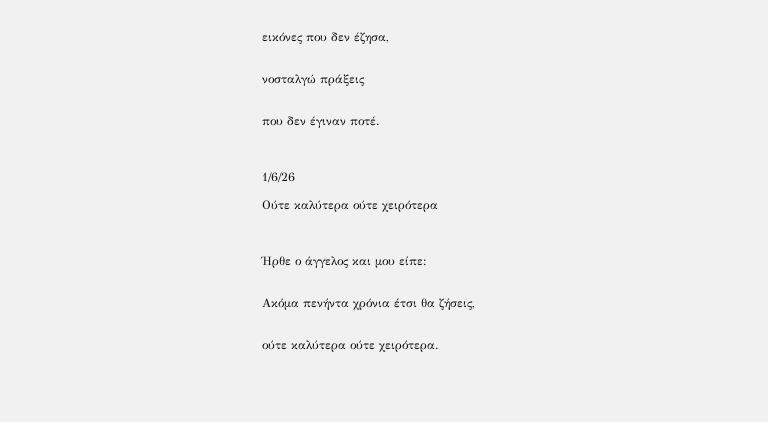εικόνες που δεν έζησα,


νοσταλγώ πράξεις


που δεν έγιναν ποτέ.



1/6/26

Ούτε καλύτερα ούτε χειρότερα



Ήρθε ο άγγελος και μου είπε:


Ακόμα πενήντα χρόνια έτσι θα ζήσεις,


ούτε καλύτερα ούτε χειρότερα.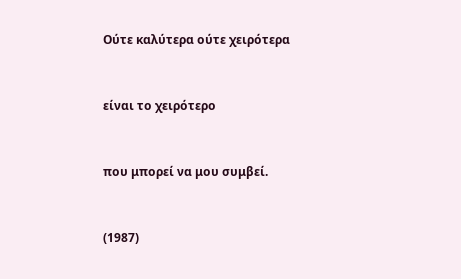Ούτε καλύτερα ούτε χειρότερα


είναι το χειρότερο


που μπορεί να μου συμβεί.


(1987)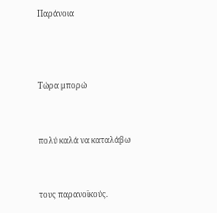Παράνοια



Τώρα μπορώ


πολύ καλά να καταλάβω


τους παρανοϊκούς.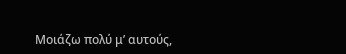Μοιάζω πολύ μ’ αυτούς,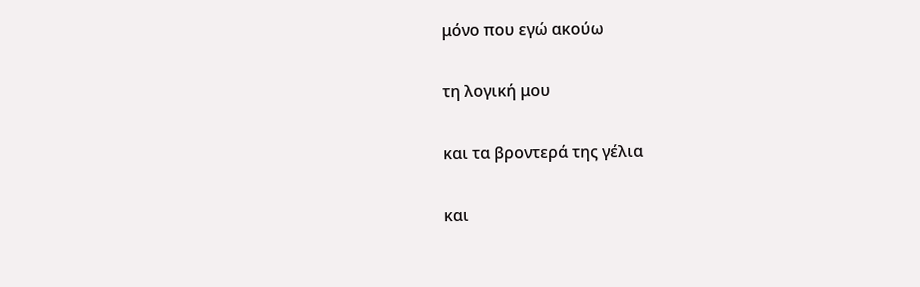μόνο που εγώ ακούω


τη λογική μου


και τα βροντερά της γέλια


και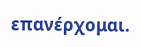επανέρχομαι.